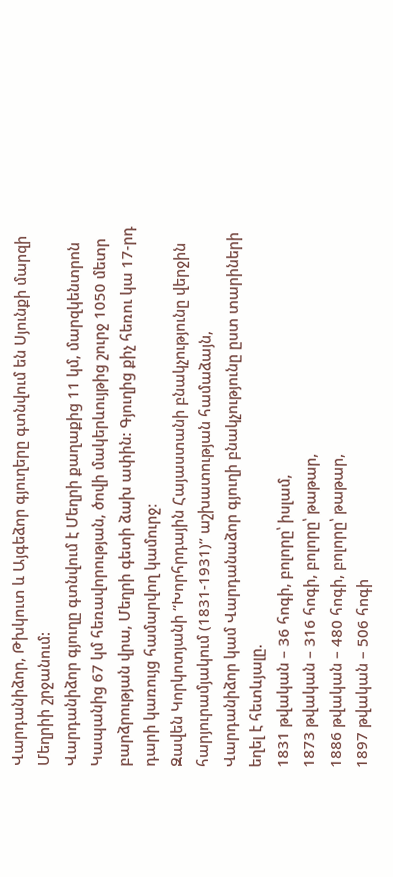Վարդանիձոր, Թխկուտ և Այգեձոր գյուղերը գտնվում են Սյունքի մարզի Մեղրիի շրջանում:
Վարդանիձոր գյուղը գտնվում է Մեղրի քաղաքից 11 կմ, մարզկենտրոն Կապանից 67 կմ հեռավորության, ծովի մակերևույթից շուրջ 1050 մետր բարձրության վրա, Մեղրի գետի ձախ ափին: Գյուղից քիչ հեռու կա 17-րդ դարի կառույց համարվող կամուրջ։
Զավեն Կորկոտյանի “Խորհրդային Հայաստանի բնակչությունը վերջին հարյուրամյակում (1831-1931)” աշխատության համաձայն, Վարդանիձոր կամ Վարդանաձոր գյուղի բնակչությունը ըստ տարիների եղել է հետևյալը.
1831 թվական – 36 հոգի, բոլորը՝ իսլամ,
1873 թվական – 316 հոգի, բոլորը՝ թաթար,
1886 թվական – 480 հոգի, բոլորը՝ թաթար,
1897 թվական – 506 հոգի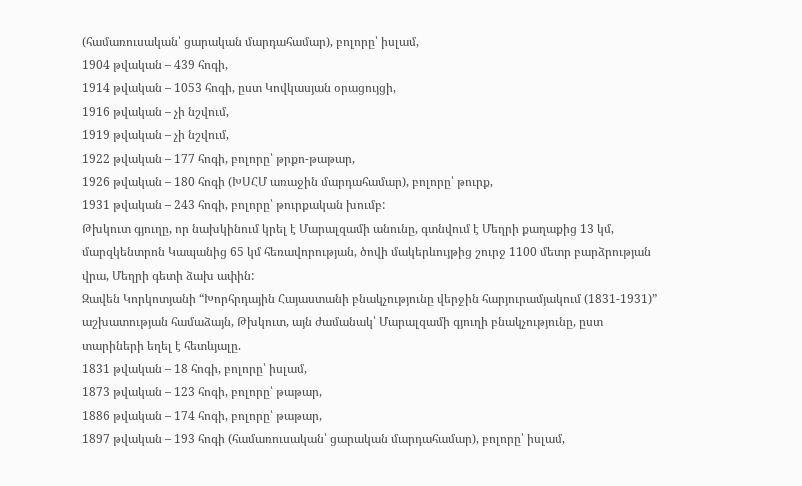(համառուսական՝ ցարական մարդահամար), բոլորը՝ իսլամ,
1904 թվական – 439 հոգի,
1914 թվական – 1053 հոգի, ըստ Կովկասյան օրացույցի,
1916 թվական – չի նշվում,
1919 թվական – չի նշվում,
1922 թվական – 177 հոգի, բոլորը՝ թրքո-թաթար,
1926 թվական – 180 հոգի (ԽՍՀՄ առաջին մարդահամար), բոլորը՝ թուրք,
1931 թվական – 243 հոգի, բոլորը՝ թուրքական խումբ:
Թխկուտ գյուղը, որ նախկինում կրել է Մարալզամի անունը, գտնվում է Մեղրի քաղաքից 13 կմ, մարզկենտրոն Կապանից 65 կմ հեռավորության, ծովի մակերևույթից շուրջ 1100 մետր բարձրության վրա, Մեղրի գետի ձախ ափին:
Զավեն Կորկոտյանի “Խորհրդային Հայաստանի բնակչությունը վերջին հարյուրամյակում (1831-1931)” աշխատության համաձայն, Թխկուտ, այն ժամանակ՝ Մարալզամի գյուղի բնակչությունը, ըստ տարիների եղել է հետևյալը.
1831 թվական – 18 հոգի, բոլորը՝ իսլամ,
1873 թվական – 123 հոգի, բոլորը՝ թաթար,
1886 թվական – 174 հոգի, բոլորը՝ թաթար,
1897 թվական – 193 հոգի (համառուսական՝ ցարական մարդահամար), բոլորը՝ իսլամ,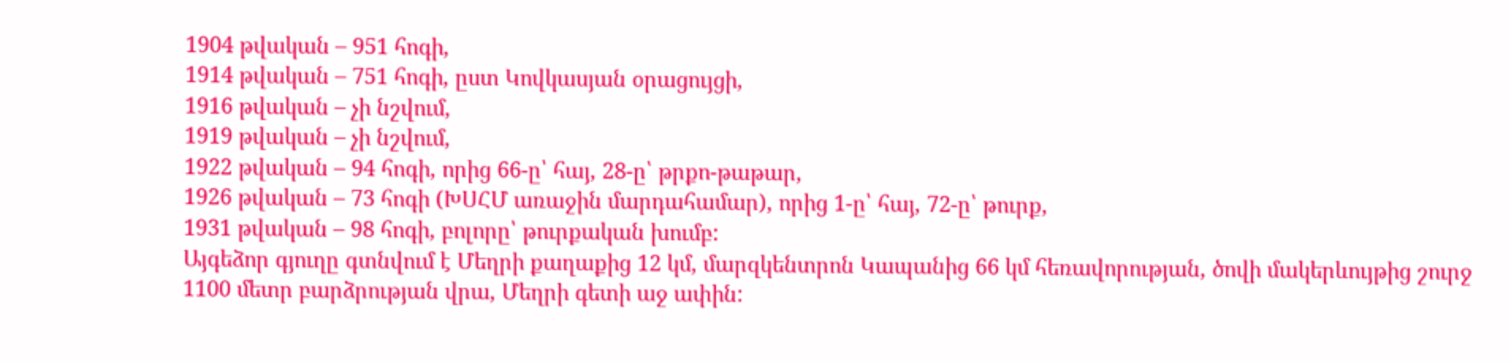1904 թվական – 951 հոգի,
1914 թվական – 751 հոգի, ըստ Կովկասյան օրացույցի,
1916 թվական – չի նշվում,
1919 թվական – չի նշվում,
1922 թվական – 94 հոգի, որից 66-ը՝ հայ, 28-ը՝ թրքո-թաթար,
1926 թվական – 73 հոգի (ԽՍՀՄ առաջին մարդահամար), որից 1-ը՝ հայ, 72-ը՝ թուրք,
1931 թվական – 98 հոգի, բոլորը՝ թուրքական խումբ:
Այգեձոր գյուղը գտնվում է Մեղրի քաղաքից 12 կմ, մարզկենտրոն Կապանից 66 կմ հեռավորության, ծովի մակերևույթից շուրջ 1100 մետր բարձրության վրա, Մեղրի գետի աջ ափին: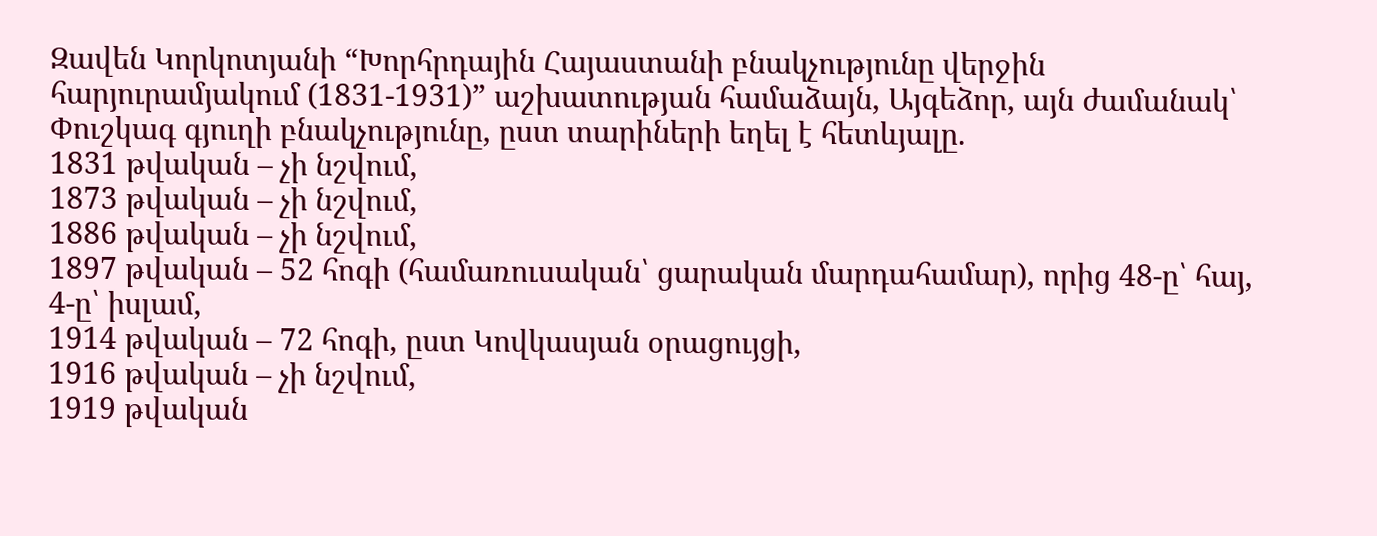Զավեն Կորկոտյանի “Խորհրդային Հայաստանի բնակչությունը վերջին հարյուրամյակում (1831-1931)” աշխատության համաձայն, Այգեձոր, այն ժամանակ՝ Փուշկագ գյուղի բնակչությունը, ըստ տարիների եղել է հետևյալը.
1831 թվական – չի նշվում,
1873 թվական – չի նշվում,
1886 թվական – չի նշվում,
1897 թվական – 52 հոգի (համառուսական՝ ցարական մարդահամար), որից 48-ը՝ հայ, 4-ը՝ իսլամ,
1914 թվական – 72 հոգի, ըստ Կովկասյան օրացույցի,
1916 թվական – չի նշվում,
1919 թվական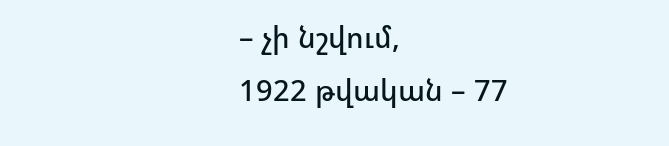– չի նշվում,
1922 թվական – 77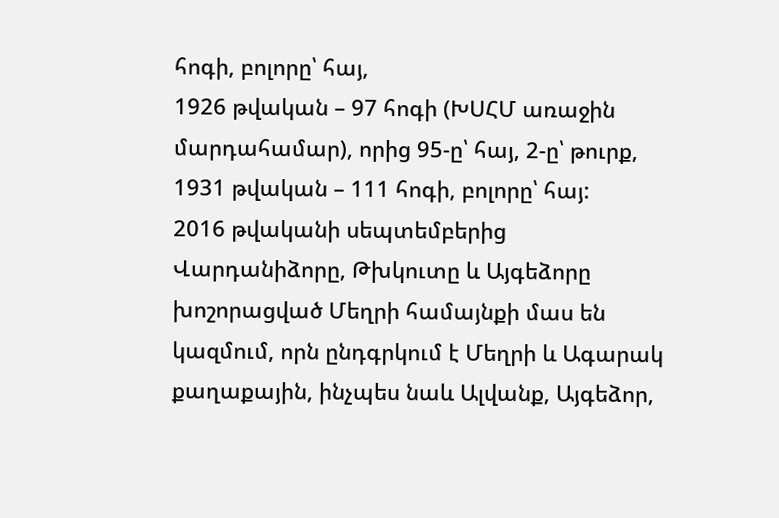հոգի, բոլորը՝ հայ,
1926 թվական – 97 հոգի (ԽՍՀՄ առաջին մարդահամար), որից 95-ը՝ հայ, 2-ը՝ թուրք,
1931 թվական – 111 հոգի, բոլորը՝ հայ:
2016 թվականի սեպտեմբերից Վարդանիձորը, Թխկուտը և Այգեձորը խոշորացված Մեղրի համայնքի մաս են կազմում, որն ընդգրկում է Մեղրի և Ագարակ քաղաքային, ինչպես նաև Ալվանք, Այգեձոր,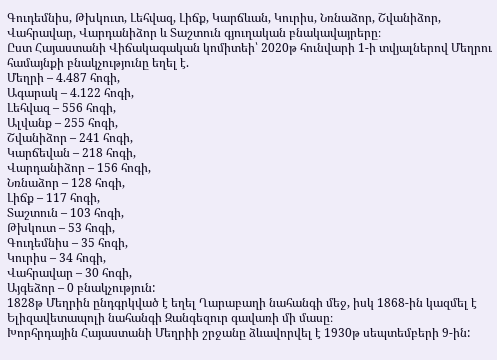Գուդեմնիս, Թխկուտ, Լեհվազ, Լիճք, Կարճևան, Կուրիս, Նռնաձոր, Շվանիձոր, Վահրավար, Վարդանիձոր և Տաշտուն գյուղական բնակավայրերը։
Ըստ Հայաստանի Վիճակագական կոմիտեի՝ 2020թ հունվարի 1-ի տվյալներով Մեղրու համայնքի բնակչությունը եղել է.
Մեղրի – 4.487 հոգի,
Ագարակ – 4.122 հոգի,
Լեհվազ – 556 հոգի,
Ալվանք – 255 հոգի,
Շվանիձոր – 241 հոգի,
Կարճեվան – 218 հոգի,
Վարդանիձոր – 156 հոգի,
Նռնաձոր – 128 հոգի,
Լիճք – 117 հոգի,
Տաշտուն – 103 հոգի,
Թխկուտ – 53 հոգի,
Գուդեմնիս – 35 հոգի,
Կուրիս – 34 հոգի,
Վահրավար – 30 հոգի,
Այգեձոր – 0 բնակչություն:
1828թ Մեղրին ընդգրկված է եղել Ղարաբաղի նահանգի մեջ, իսկ 1868-ին կազմել է
Ելիզավետապոլի նահանգի Զանգեզուր գավառի մի մասը։
Խորհրդային Հայաստանի Մեղրիի շրջանը ձևավորվել է 1930թ սեպտեմբերի 9-ին: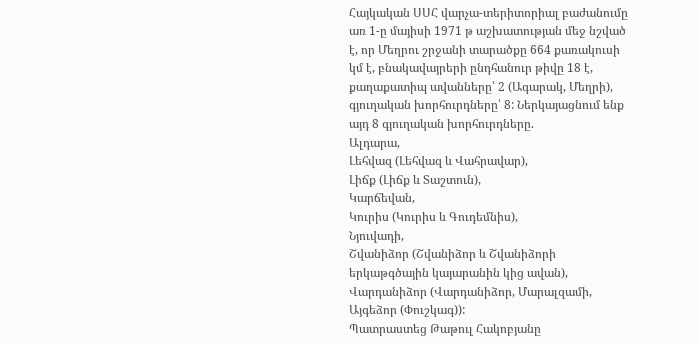Հայկական ՍՍՀ վարչա-տերիտորիալ բաժանումը առ 1-ը մայիսի 1971 թ աշխատության մեջ նշված է, որ Մեղրու շրջանի տարածքը 664 քառակուսի կմ է, բնակավայրերի ընդհանուր թիվը 18 է, քաղաքատիպ ավանները՝ 2 (Ագարակ, Մեղրի), գյուղական խորհուրդները՝ 8: Ներկայացնում ենք այդ 8 գյուղական խորհուրդները.
Ալդարա,
Լեհվազ (Լեհվազ և Վահրավար),
Լիճք (Լիճք և Տաշտուն),
Կարճեվան,
Կուրիս (Կուրիս և Գուդեմնիս),
Նյուվադի,
Շվանիձոր (Շվանիձոր և Շվանիձորի երկաթգծային կայարանին կից ավան),
Վարդանիձոր (Վարդանիձոր, Մարալզամի, Այգեձոր (Փուշկագ)):
Պատրաստեց Թաթուլ Հակոբյանը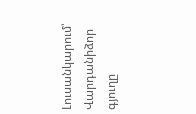Լուսանկարում՝ Վարդանիձոր գյուղը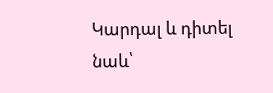Կարդալ և դիտել նաև՝